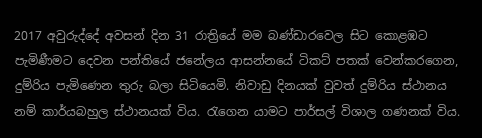2017 අවුරුද්දේ අවසන් දින 31 රාත්‍රියේ මම බණ්ඩාරවෙල සිට කොළඹට පැමිණීමට දෙවන පන්තියේ ජනේලය ආසන්නයේ ටිකට් පතක් වෙන්කරගෙන, දුම්රිය පැමිණෙන තුරු බලා සිටියෙමි. නිවාඩු දිනයක් වුවත් දුම්රිය ස්ථානය නම් කාර්යබහුල ස්ථානයක් විය. රැගෙන යාමට පාර්සල් විශාල ගණනක් විය.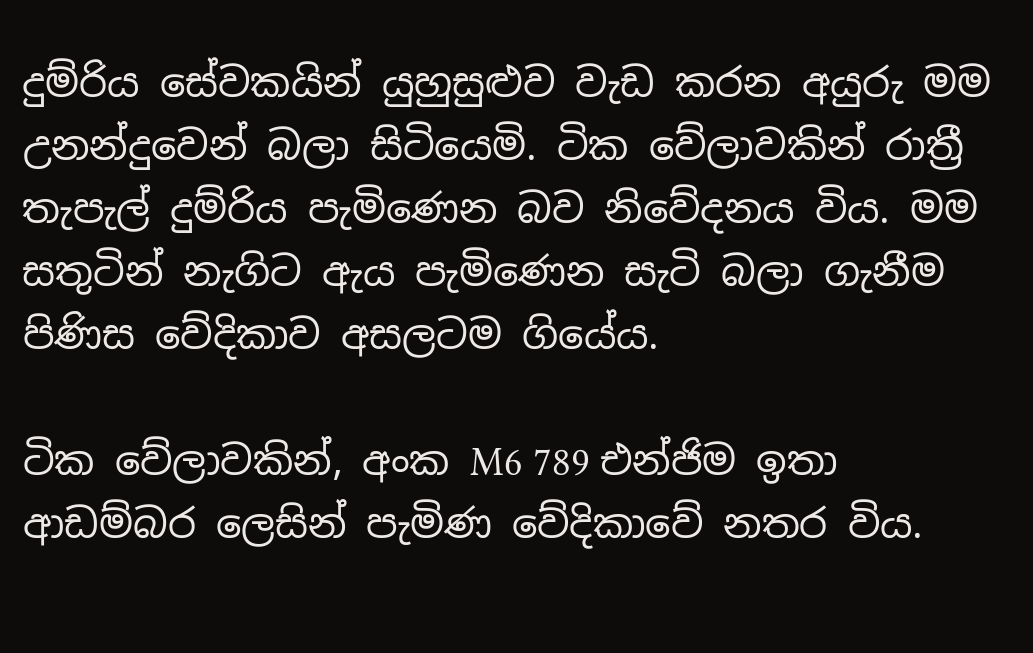දුම්රිය සේවකයින් යුහුසුළුව වැඩ කරන අයුරු මම උනන්දුවෙන් බලා සිටියෙමි. ටික වේලාවකින් රාත්‍රී තැපැල් දුම්රිය පැමිණෙන බව නිවේදනය විය. මම සතුටින් නැගිට ඇය පැමිණෙන සැටි බලා ගැනීම පිණිස වේදිකාව අසලටම ගියේය.

ටික වේලාවකින්, අංක M6 789 එන්ජිම ඉතා ආඩම්බර ලෙසින් පැමිණ වේදිකාවේ නතර විය.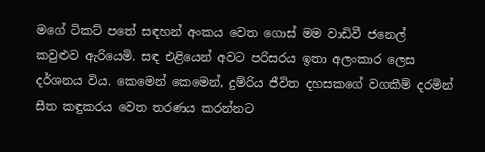මගේ ටිකට් පතේ සඳහන් අංකය වෙත ගොස් මම වාඩිවී ජනෙල් කවුළුව ඇරියෙමි. සඳ එළියෙන් අවට පරිසරය ඉතා අලංකාර ලෙස දර්ශනය විය. කෙමෙන් කෙමෙන්, දුම්රිය ජීවිත දහසකගේ වගකීම් දරමින් සීත කඳුකරය වෙත තරණය කරන්නට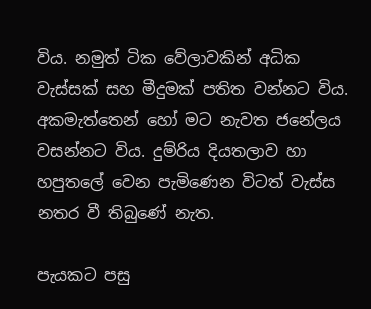විය. නමුත් ටික වේලාවකින් අධික වැස්සක් සහ මීදුමක් පතිත වන්නට විය. අකමැත්තෙන් හෝ මට නැවත ජනේලය වසන්නට විය. දුම්රිය දියතලාව හා හපුතලේ වෙන පැමිණෙන විටත් වැස්ස නතර වී තිබුණේ නැත.

පැයකට පසු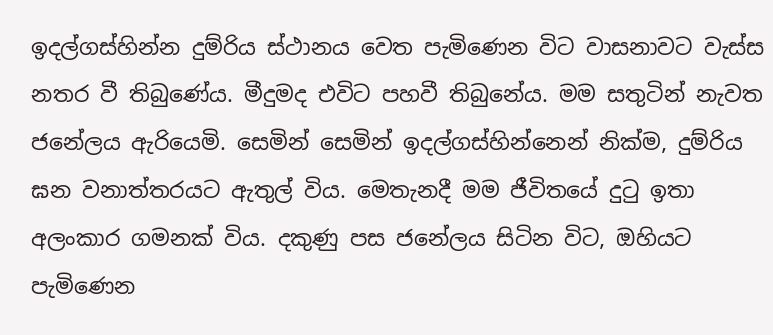ඉදල්ගස්හින්න දුම්රිය ස්ථානය වෙත පැමිණෙන විට වාසනාවට වැස්ස නතර වී තිබුණේය. මීදුමද එවිට පහවී තිබුනේය. මම සතුටින් නැවත ජනේලය ඇරියෙමි. සෙමින් සෙමින් ඉදල්ගස්හින්නෙන් නික්ම, දුම්රිය ඝන වනාත්තරයට ඇතුල් විය. මෙතැනදී මම ජීවිතයේ දුටු ඉතා අලංකාර ගමනක් විය. දකුණු පස ජනේලය සිටින විට, ඔහියට පැමිණෙන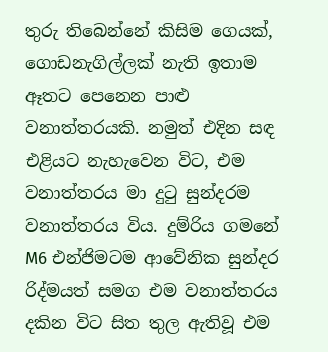තුරු තිබෙන්නේ කිසිම ගෙයක්, ගොඩනැගිල්ලක් නැති ඉතාම ඈතට පෙනෙන පාළු වනාත්තරයකි. නමුත් එදින සඳ එළියට නැහැවෙන විට, එම වනාත්තරය මා දුටු සුන්දරම වනාත්තරය විය. දුම්රිය ගමනේ M6 එන්ජිමටම ආවේනික සුන්දර රිද්මයත් සමග එම වනාත්තරය දකින විට සිත තුල ඇතිවූ එම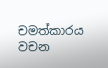චමත්කාරය වචන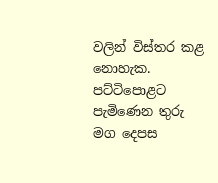වලින් විස්තර කළ නොහැක. පට්ටිපොළට පැමිණෙන තුරු මග දෙපස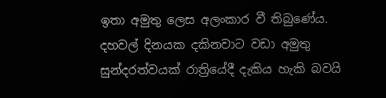ඉතා අමුතු ලෙස අලංකාර වී තිබුණේය. දහවල් දිනයක දකිනවාට වඩා අමුතු සුන්දරත්වයක් රාත්‍රියේදී දැකිය හැකි බවයි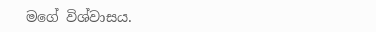මගේ විශ්වාසය.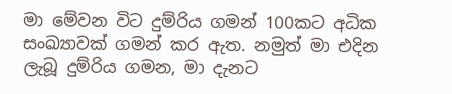මා මේවන විට දුම්රිය ගමන් 100කට අධික සංඛ්‍යාවක් ගමන් කර ඇත. නමුත් මා එදින ලැබූ දුම්රිය ගමන, මා දැනට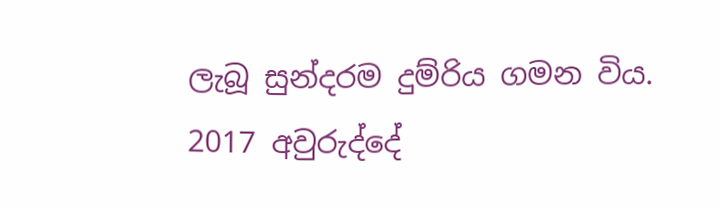ලැබූ සුන්දරම දුම්රිය ගමන විය. 2017 අවුරුද්දේ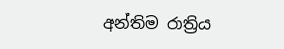අන්තිම රාත්‍රිය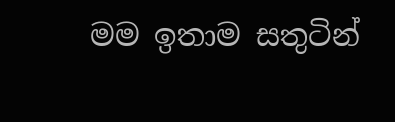මම ඉතාම සතුටින්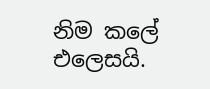නිම කලේ එලෙසයි.